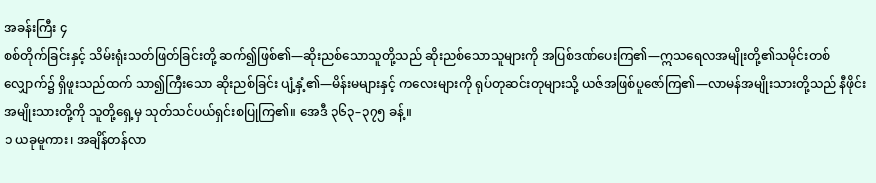အခန်းကြီး ၄
စစ်တိုက်ခြင်းနှင့် သိမ်းရုံးသတ်ဖြတ်ခြင်းတို့ ဆက်၍ဖြစ်၏—ဆိုးညစ်သောသူတို့သည် ဆိုးညစ်သောသူများကို အပြစ်ဒဏ်ပေးကြ၏—ဣသရေလအမျိုးတို့၏သမိုင်းတစ်လျှောက်၌ ရှိဖူးသည်ထက် သာ၍ကြီးသော ဆိုးညစ်ခြင်း ပျံ့နှံ့၏—မိန်းမများနှင့် ကလေးများကို ရုပ်တုဆင်းတုများသို့ ယဇ်အဖြစ်ပူဇော်ကြ၏—လာမန်အမျိုးသားတို့သည် နီဖိုင်းအမျိုးသားတို့ကို သူတို့ရှေ့မှ သုတ်သင်ပယ်ရှင်းစပြုကြ၏။ အေဒီ ၃၆၃–၃၇၅ ခန့်။
၁ ယခုမူကား၊ အချိန်တန်လာ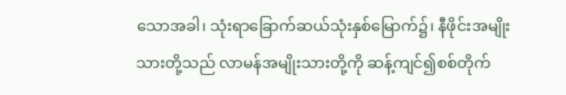သောအခါ၊ သုံးရာခြောက်ဆယ်သုံးနှစ်မြောက်၌၊ နီဖိုင်းအမျိုးသားတို့သည် လာမန်အမျိုးသားတို့ကို ဆန့်ကျင်၍စစ်တိုက်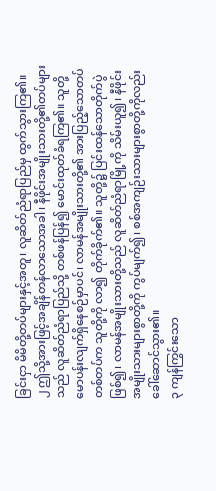ခြင်းငှာ မိမိတို့တပ်များနှင့်အတူ၊ လူဆိတ်ညံရာပြည်မှ ထွက်သွားကြ၏။
၂ ဤသို့အားဖြင့်အချိန်တန်လာသောအခါ၊ နီဖိုင်းအမျိုးသားတို့၏တပ်များသည် လူဆိတ်ညံရာပြည်သို့ တစ်ဖန်ပြန်၍ မောင်းထုတ်ခံရကြ၏။ သူတို့မောပန်းလျက်ရှိနေစဉ်မှာပင်၊ လာမန်အမျိုးသားတို့၏ အားပြည့်သောတပ်တစ်တပ်က သူတို့ကို လာ၍ တိုက်ခိုက်၏။ သူတို့၌ ပြင်းထန်သောတိုက်ပွဲဖြစ်၍၊ လာမန်အမျိုးသားတို့သည် လူဆိတ်ညံရာမြို့ကို သိမ်းယူ၍၊ နီဖိုင်းအမျိုးသားများစွာတို့ကို ကွပ်မျက်၍၊ စစ်အကျဉ်းသားများစွာတို့ကိုလည်း ခေါ်ဆောင်သွား၏။
၃ ကျန်ကြွင်းသော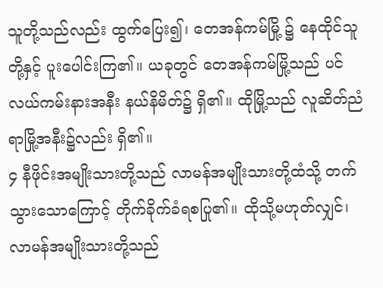သူတို့သည်လည်း ထွက်ပြေး၍၊ တေအန်ကမ်မြို့ ၌ နေထိုင်သူတို့နှင့် ပူးပေါင်းကြ၏။ ယခုတွင် တေအန်ကမ်မြို့သည် ပင်လယ်ကမ်းနားအနီး နယ်နိမိတ်၌ ရှိ၏။ ထိုမြို့သည် လူဆိတ်ညံရာမြို့အနီး၌လည်း ရှိ၏။
၄ နီဖိုင်းအမျိုးသားတို့သည် လာမန်အမျိုးသားတို့ထံသို့ တက်သွားသောကြောင့် တိုက်ခိုက်ခံရစပြု၏။ ထိုသို့မဟုတ်လျှင်၊ လာမန်အမျိုးသားတို့သည်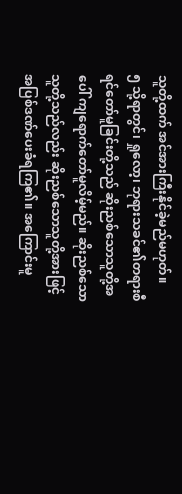သူတို့ထက် အင်အားကြီးနိုင်ခဲ့မည်မဟုတ်။
၅ သို့ရာတွင်၊ ရှုလော့၊ ဘုရားသခင်၏တရားစီရင်တော်မူခြင်းတို့သည် ဆိုးညစ်သောသူတို့အပေါ် ကျရောက်တော်မူလိမ့်မည်။ ဆိုးညစ်သောသူတို့သည်လည်း ဆိုးညစ်သောသူတို့အားဖြင့် အပြစ်ဒဏ်ပေးခံရကြ၏။ အကြောင်းမူ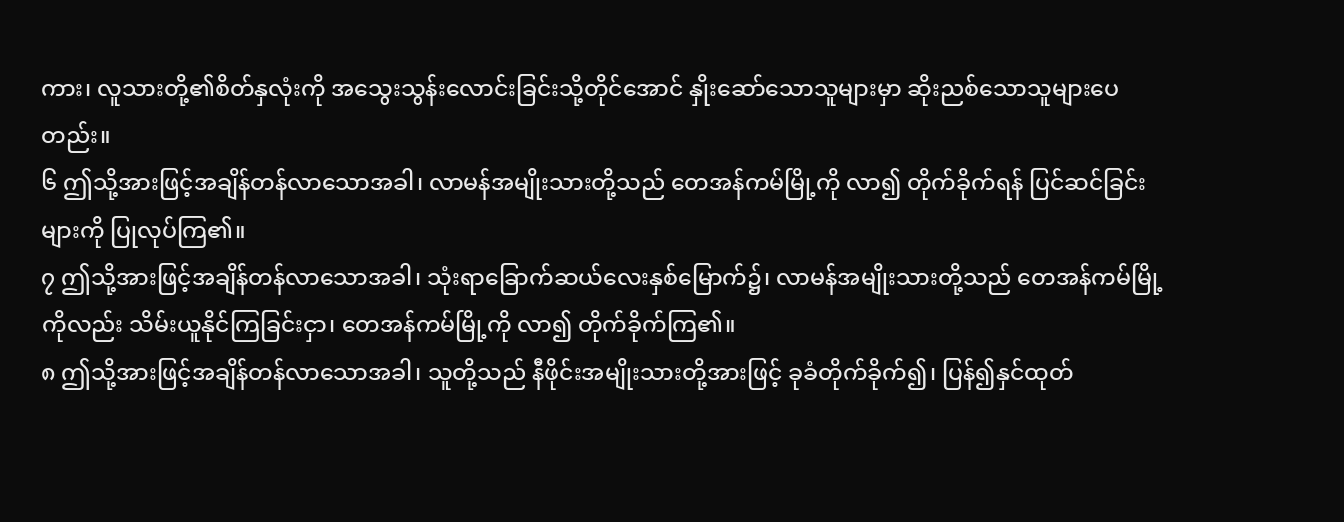ကား၊ လူသားတို့၏စိတ်နှလုံးကို အသွေးသွန်းလောင်းခြင်းသို့တိုင်အောင် နှိုးဆော်သောသူများမှာ ဆိုးညစ်သောသူများပေတည်း။
၆ ဤသို့အားဖြင့်အချိန်တန်လာသောအခါ၊ လာမန်အမျိုးသားတို့သည် တေအန်ကမ်မြို့ကို လာ၍ တိုက်ခိုက်ရန် ပြင်ဆင်ခြင်းများကို ပြုလုပ်ကြ၏။
၇ ဤသို့အားဖြင့်အချိန်တန်လာသောအခါ၊ သုံးရာခြောက်ဆယ်လေးနှစ်မြောက်၌၊ လာမန်အမျိုးသားတို့သည် တေအန်ကမ်မြို့ကိုလည်း သိမ်းယူနိုင်ကြခြင်းငှာ၊ တေအန်ကမ်မြို့ကို လာ၍ တိုက်ခိုက်ကြ၏။
၈ ဤသို့အားဖြင့်အချိန်တန်လာသောအခါ၊ သူတို့သည် နီဖိုင်းအမျိုးသားတို့အားဖြင့် ခုခံတိုက်ခိုက်၍၊ ပြန်၍နှင်ထုတ်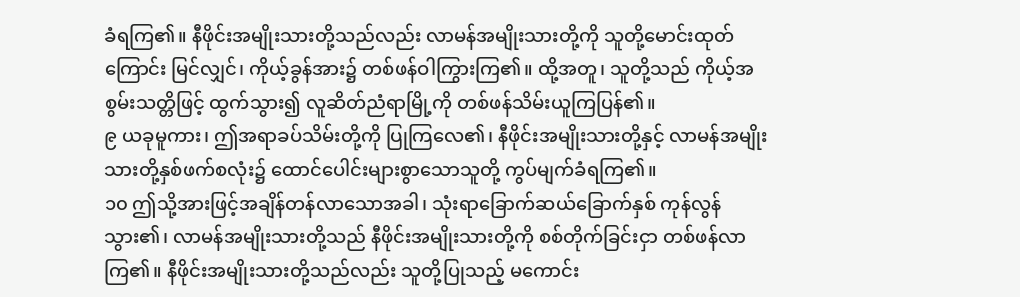ခံရကြ၏။ နီဖိုင်းအမျိုးသားတို့သည်လည်း လာမန်အမျိုးသားတို့ကို သူတို့မောင်းထုတ်ကြောင်း မြင်လျှင်၊ ကိုယ့်ခွန်အား၌ တစ်ဖန်ဝါကြွားကြ၏။ ထို့အတူ၊ သူတို့သည် ကိုယ့်အစွမ်းသတ္တိဖြင့် ထွက်သွား၍ လူဆိတ်ညံရာမြို့ကို တစ်ဖန်သိမ်းယူကြပြန်၏။
၉ ယခုမူကား၊ ဤအရာခပ်သိမ်းတို့ကို ပြုကြလေ၏၊ နီဖိုင်းအမျိုးသားတို့နှင့် လာမန်အမျိုးသားတို့နှစ်ဖက်စလုံး၌ ထောင်ပေါင်းများစွာသောသူတို့ ကွပ်မျက်ခံရကြ၏။
၁၀ ဤသို့အားဖြင့်အချိန်တန်လာသောအခါ၊ သုံးရာခြောက်ဆယ်ခြောက်နှစ် ကုန်လွန်သွား၏၊ လာမန်အမျိုးသားတို့သည် နီဖိုင်းအမျိုးသားတို့ကို စစ်တိုက်ခြင်းငှာ တစ်ဖန်လာကြ၏။ နီဖိုင်းအမျိုးသားတို့သည်လည်း သူတို့ပြုသည့် မကောင်း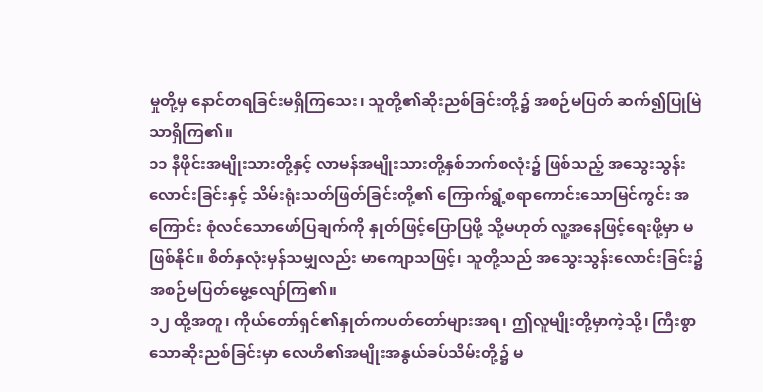မှုတို့မှ နောင်တရခြင်းမရှိကြသေး၊ သူတို့၏ဆိုးညစ်ခြင်းတို့၌ အစဉ်မပြတ် ဆက်၍ပြုမြဲသာရှိကြ၏။
၁၁ နီဖိုင်းအမျိုးသားတို့နှင့် လာမန်အမျိုးသားတို့နှစ်ဘက်စလုံး၌ ဖြစ်သည့် အသွေးသွန်းလောင်းခြင်းနှင့် သိမ်းရုံးသတ်ဖြတ်ခြင်းတို့၏ ကြောက်ရွံ့စရာကောင်းသောမြင်ကွင်း အကြောင်း စုံလင်သောဖော်ပြချက်ကို နှုတ်ဖြင့်ပြောပြဖို့ သို့မဟုတ် လူ့အနေဖြင့်ရေးဖို့မှာ မဖြစ်နိုင်။ စိတ်နှလုံးမှန်သမျှလည်း မာကျောသဖြင့်၊ သူတို့သည် အသွေးသွန်းလောင်းခြင်း၌ အစဉ်မပြတ်မွေ့လျော်ကြ၏။
၁၂ ထို့အတူ၊ ကိုယ်တော်ရှင်၏နှုတ်ကပတ်တော်များအရ၊ ဤလူမျိုးတို့မှာကဲ့သို့၊ ကြီးစွာသောဆိုးညစ်ခြင်းမှာ လေဟိ၏အမျိုးအနွယ်ခပ်သိမ်းတို့၌ မ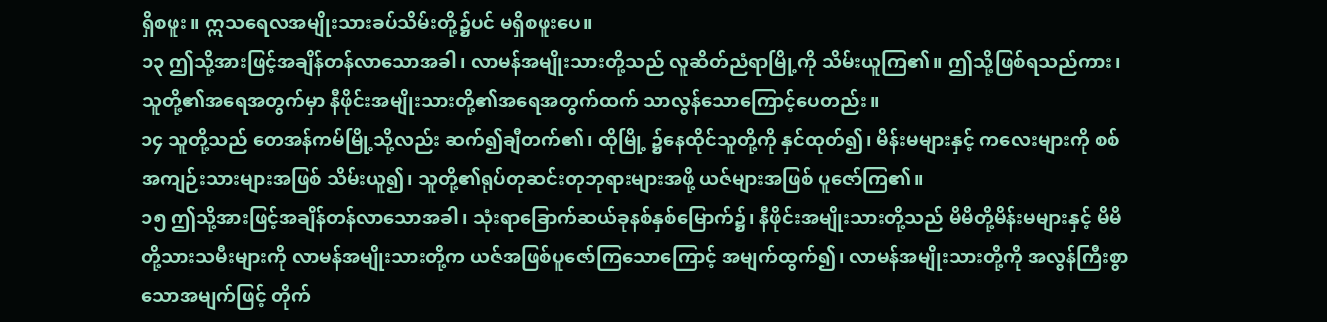ရှိစဖူး။ ဣသရေလအမျိုးသားခပ်သိမ်းတို့၌ပင် မရှိစဖူးပေ။
၁၃ ဤသို့အားဖြင့်အချိန်တန်လာသောအခါ၊ လာမန်အမျိုးသားတို့သည် လူဆိတ်ညံရာမြို့ကို သိမ်းယူကြ၏။ ဤသို့ဖြစ်ရသည်ကား၊ သူတို့၏အရေအတွက်မှာ နီဖိုင်းအမျိုးသားတို့၏အရေအတွက်ထက် သာလွန်သောကြောင့်ပေတည်း။
၁၄ သူတို့သည် တေအန်ကမ်မြို့သို့လည်း ဆက်၍ချီတက်၏၊ ထိုမြို့ ၌နေထိုင်သူတို့ကို နှင်ထုတ်၍၊ မိန်းမများနှင့် ကလေးများကို စစ်အကျဉ်းသားများအဖြစ် သိမ်းယူ၍၊ သူတို့၏ရုပ်တုဆင်းတုဘုရားများအဖို့ ယဇ်များအဖြစ် ပူဇော်ကြ၏။
၁၅ ဤသို့အားဖြင့်အချိန်တန်လာသောအခါ၊ သုံးရာခြောက်ဆယ်ခုနစ်နှစ်မြောက်၌၊ နီဖိုင်းအမျိုးသားတို့သည် မိမိတို့မိန်းမများနှင့် မိမိတို့သားသမီးများကို လာမန်အမျိုးသားတို့က ယဇ်အဖြစ်ပူဇော်ကြသောကြောင့် အမျက်ထွက်၍၊ လာမန်အမျိုးသားတို့ကို အလွန်ကြီးစွာသောအမျက်ဖြင့် တိုက်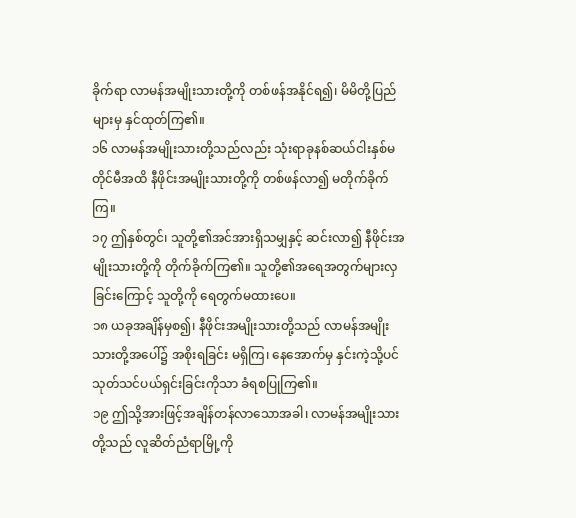ခိုက်ရာ လာမန်အမျိုးသားတို့ကို တစ်ဖန်အနိုင်ရ၍၊ မိမိတို့ပြည်များမှ နှင်ထုတ်ကြ၏။
၁၆ လာမန်အမျိုးသားတို့သည်လည်း သုံးရာခုနစ်ဆယ်ငါးနှစ်မတိုင်မီအထိ နီဖိုင်းအမျိုးသားတို့ကို တစ်ဖန်လာ၍ မတိုက်ခိုက်ကြ။
၁၇ ဤနှစ်တွင်၊ သူတို့၏အင်အားရှိသမျှနှင့် ဆင်းလာ၍ နီဖိုင်းအမျိုးသားတို့ကို တိုက်ခိုက်ကြ၏။ သူတို့၏အရေအတွက်များလှခြင်းကြောင့် သူတို့ကို ရေတွက်မထားပေ။
၁၈ ယခုအချိန်မှစ၍၊ နီဖိုင်းအမျိုးသားတို့သည် လာမန်အမျိုးသားတို့အပေါ်၌ အစိုးရခြင်း မရှိကြ၊ နေအောက်မှ နှင်းကဲ့သို့ပင် သုတ်သင်ပယ်ရှင်းခြင်းကိုသာ ခံရစပြုကြ၏။
၁၉ ဤသို့အားဖြင့်အချိန်တန်လာသောအခါ၊ လာမန်အမျိုးသားတို့သည် လူဆိတ်ညံရာမြို့ကို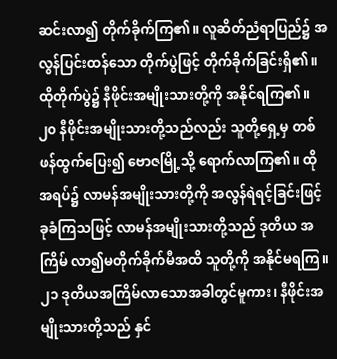ဆင်းလာ၍ တိုက်ခိုက်ကြ၏။ လူဆိတ်ညံရာပြည်၌ အလွန်ပြင်းထန်သော တိုက်ပွဲဖြင့် တိုက်ခိုက်ခြင်းရှိ၏။ ထိုတိုက်ပွဲ၌ နီဖိုင်းအမျိုးသားတို့ကို အနိုင်ရကြ၏။
၂၀ နီဖိုင်းအမျိုးသားတို့သည်လည်း သူတို့ရှေ့မှ တစ်ဖန်ထွက်ပြေး၍ ဗောဇမြို့သို့ ရောက်လာကြ၏။ ထိုအရပ်၌ လာမန်အမျိုးသားတို့ကို အလွန်ရဲရင့်ခြင်းဖြင့် ခုခံကြသဖြင့် လာမန်အမျိုးသားတို့သည် ဒုတိယ အကြိမ် လာ၍မတိုက်ခိုက်မီအထိ သူတို့ကို အနိုင်မရကြ။
၂၁ ဒုတိယအကြိမ်လာသောအခါတွင်မူကား၊ နီဖိုင်းအမျိုးသားတို့သည် နှင်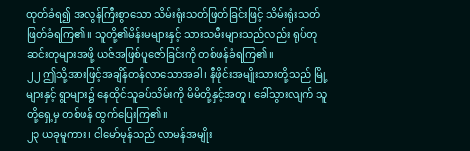ထုတ်ခံရ၍ အလွန်ကြီးစွာသော သိမ်းရုံးသတ်ဖြတ်ခြင်းဖြင့် သိမ်းရုံးသတ်ဖြတ်ခံရကြ၏။ သူတို့၏မိန်းမများနှင့် သားသမီးများသည်လည်း ရုပ်တုဆင်းတုများအဖို့ ယဇ်အဖြစ်ပူဇော်ခြင်းကို တစ်ဖန်ခံရကြ၏။
၂၂ ဤသို့အားဖြင့်အချိန်တန်လာသောအခါ၊ နီဖိုင်းအမျိုးသားတို့သည် မြို့များနှင့် ရွာများ၌ နေထိုင်သူခပ်သိမ်းကို မိမိတို့နှင့်အတူ၊ ခေါ်သွားလျက် သူတို့ရှေ့မှ တစ်ဖန် ထွက်ပြေးကြ၏။
၂၃ ယခုမူကား၊ ငါမော်မုန်သည် လာမန်အမျိုး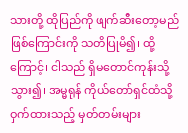သားတို့ ထိုပြည်ကို ဖျက်ဆီးတော့မည်ဖြစ်ကြောင်းကို သတိပြုမိ၍၊ ထို့ကြောင့်၊ ငါသည် ရှိမတောင်ကုန်းသို့သွား၍၊ အမ္မရုန် ကိုယ်တော်ရှင်ထံသို့ ဝှက်ထားသည့် မှတ်တမ်းများ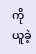ကို ယူခဲ့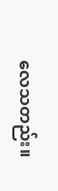လေသတည်း။